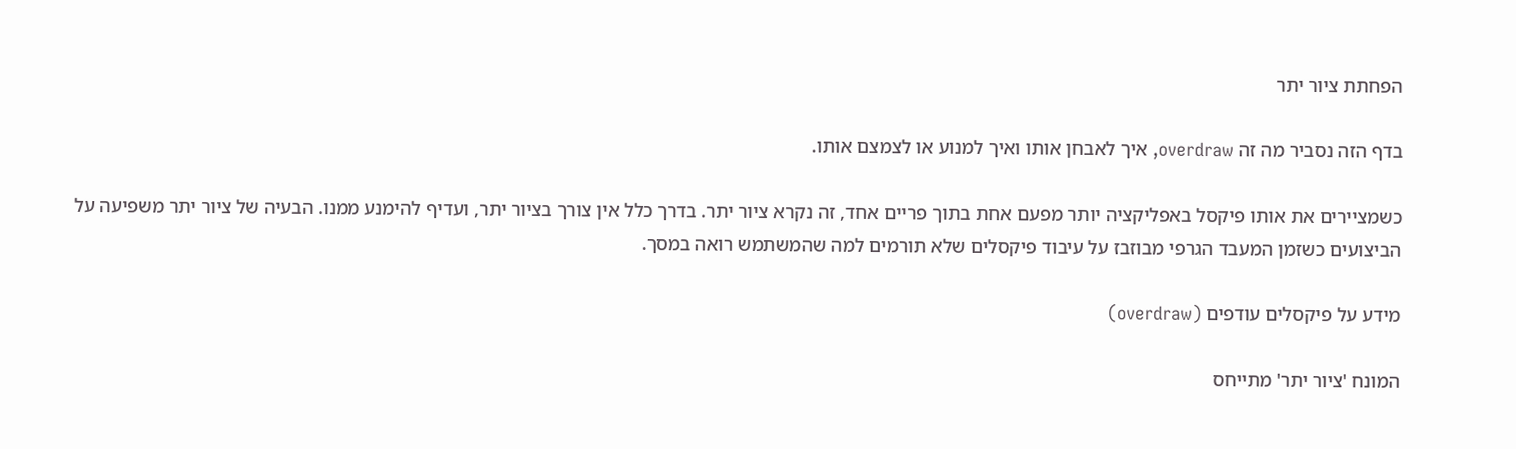הפחתת ציור יתר

בדף הזה נסביר מה זה overdraw, איך לאבחן אותו ואיך למנוע או לצמצם אותו.

כשמציירים את אותו פיקסל באפליקציה יותר מפעם אחת בתוך פריים אחד, זה נקרא ציור יתר. בדרך כלל אין צורך בציור יתר, ועדיף להימנע ממנו. הבעיה של ציור יתר משפיעה על הביצועים כשזמן המעבד הגרפי מבוזבז על עיבוד פיקסלים שלא תורמים למה שהמשתמש רואה במסך.

מידע על פיקסלים עודפים (overdraw)

המונח 'ציור יתר' מתייחס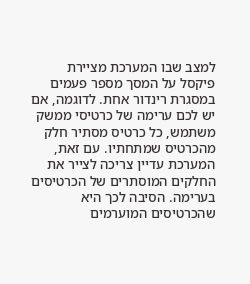למצב שבו המערכת מציירת פיקסל על המסך מספר פעמים במסגרת רינדור אחת. לדוגמה, אם יש לכם ערימה של כרטיסי ממשק משתמש, כל כרטיס מסתיר חלק מהכרטיס שמתחתיו. עם זאת, המערכת עדיין צריכה לצייר את החלקים המוסתרים של הכרטיסים בערימה. הסיבה לכך היא שהכרטיסים המוערמים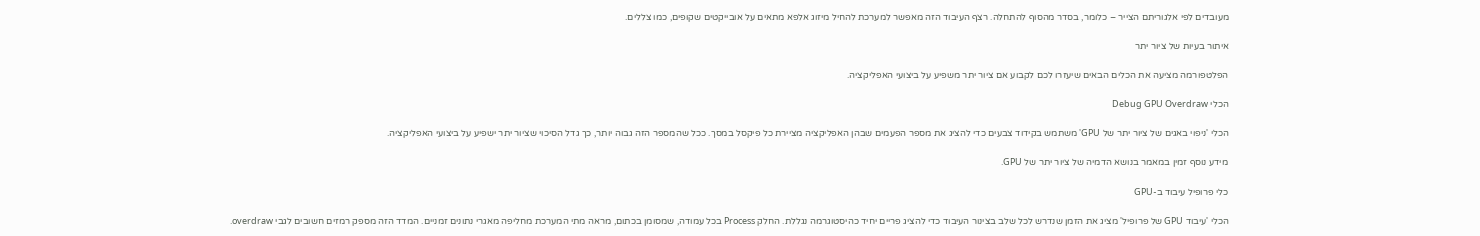מעובדים לפי אלגוריתם הצייר – כלומר, בסדר מהסוף להתחלה. רצף העיבוד הזה מאפשר למערכת להחיל מיזוג אלפא מתאים על אובייקטים שקופים, כמו צללים.

איתור בעיות של ציור יתר

הפלטפורמה מציעה את הכלים הבאים שיעזרו לכם לקבוע אם ציור יתר משפיע על ביצועי האפליקציה.

הכלי Debug GPU Overdraw

הכלי 'ניפוי באגים של ציור יתר של GPU' משתמש בקידוד צבעים כדי להציג את מספר הפעמים שבהן האפליקציה מציירת כל פיקסל במסך. ככל שהמספר הזה גבוה יותר, כך גדל הסיכוי שציור יתר ישפיע על ביצועי האפליקציה.

מידע נוסף זמין במאמר בנושא הדמיה של ציור יתר של GPU.

כלי פרופיל עיבוד ב-GPU

הכלי 'עיבוד GPU של פרופיל' מציג את הזמן שנדרש לכל שלב בצינור העיבוד כדי להציג פריים יחיד כהיסטוגרמה נגללת. החלק Process בכל עמודה, שמסומן בכתום, מראה מתי המערכת מחליפה מאגרי נתונים זמניים. המדד הזה מספק רמזים חשובים לגבי overdraw.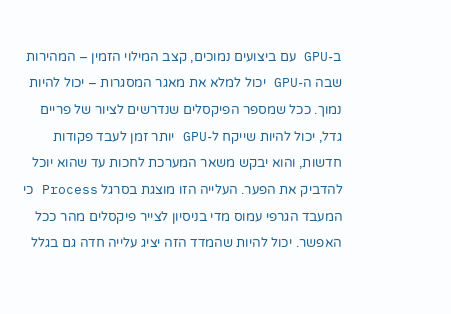ב-GPU עם ביצועים נמוכים, קצב המילוי הזמין – המהירות שבה ה-GPU יכול למלא את מאגר המסגרות – יכול להיות נמוך. ככל שמספר הפיקסלים שנדרשים לציור של פריים גדל, יכול להיות שייקח ל-GPU יותר זמן לעבד פקודות חדשות, והוא יבקש משאר המערכת לחכות עד שהוא יוכל להדביק את הפער. העלייה הזו מוצגת בסרגל Process כי המעבד הגרפי עמוס מדי בניסיון לצייר פיקסלים מהר ככל האפשר. יכול להיות שהמדד הזה יציג עלייה חדה גם בגלל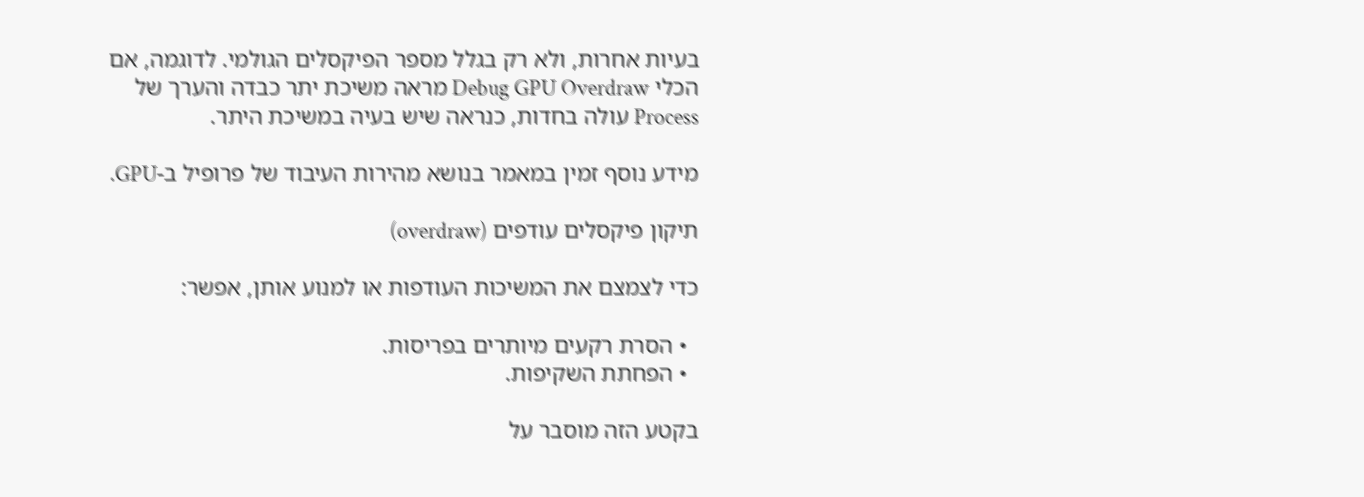בעיות אחרות, ולא רק בגלל מספר הפיקסלים הגולמי. לדוגמה, אם הכלי Debug GPU Overdraw מראה משיכת יתר כבדה והערך של Process עולה בחדות, כנראה שיש בעיה במשיכת היתר.

מידע נוסף זמין במאמר בנושא מהירות העיבוד של פרופיל ב-GPU.

תיקון פיקסלים עודפים (overdraw)

כדי לצמצם את המשיכות העודפות או למנוע אותן, אפשר:

  • הסרת רקעים מיותרים בפריסות.
  • הפחתת השקיפות.

בקטע הזה מוסבר על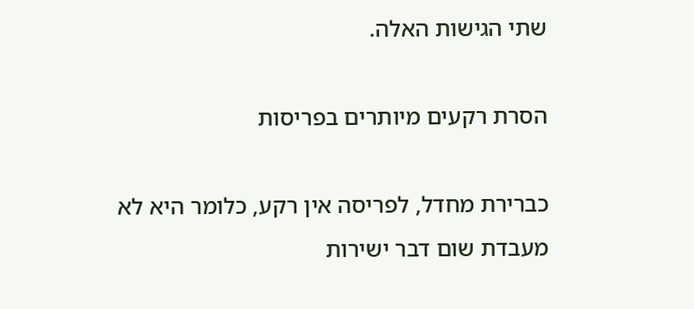שתי הגישות האלה.

הסרת רקעים מיותרים בפריסות

כברירת מחדל, לפריסה אין רקע, כלומר היא לא מעבדת שום דבר ישירות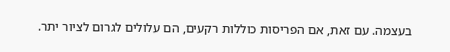בעצמה. עם זאת, אם הפריסות כוללות רקעים, הם עלולים לגרום לציור יתר.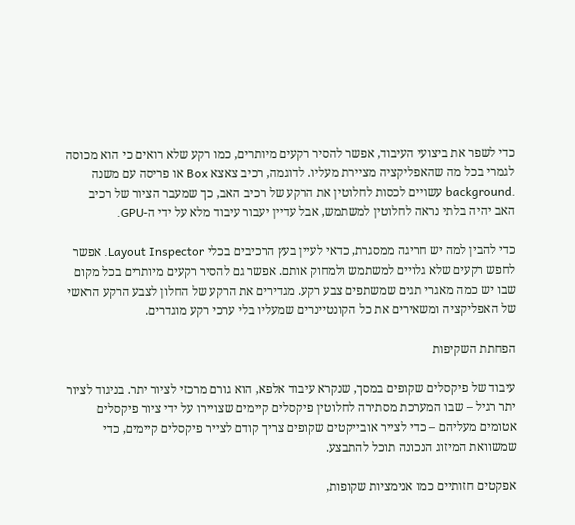כדי לשפר את ביצועי העיבוד, אפשר להסיר רקעים מיותרים, כמו רקע שלא רואים כי הוא מכוסה לגמרי בכל מה שהאפליקציה מציירת מעליו. לדוגמה, רכיב צאצא Box או פריסה עם משנה .background עשויים לכסות לחלוטין את הרקע של רכיב האב, כך שמעבר הציור של רכיב האב יהיה בלתי נראה לחלוטין למשתמש, אבל עדיין יעבור עיבוד מלא על ידי ה-GPU.

כדי להבין למה יש חריגה ממסגרת, כדאי לעיין בעץ הרכיבים בכלי Layout Inspector. אפשר לחפש רקעים שלא גלויים למשתמש ולמחוק אותם. אפשר גם להסיר רקעים מיותרים בכל מקום שבו יש כמה מאגרי תגים שמשתפים צבע רקע. מגדירים את הרקע של החלון לצבע הרקע הראשי של האפליקציה ומשאירים את כל הקונטיינרים שמעליו בלי ערכי רקע מוגדרים.

הפחתת השקיפות

עיבוד של פיקסלים שקופים במסך, שנקרא עיבוד אלפא, הוא גורם מרכזי לציור יתר. בניגוד לציור יתר רגיל – שבו המערכת מסתירה לחלוטין פיקסלים קיימים שצויירו על ידי ציור פיקסלים אטומים מעליהם – כדי לצייר אובייקטים שקופים צריך קודם לצייר פיקסלים קיימים, כדי שמשוואת המיזוג הנכונה תוכל להתבצע.

אפקטים חזותיים כמו אנימציות שקופות,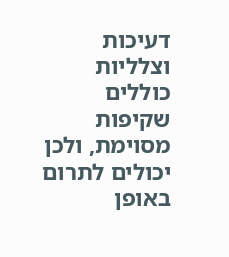דעיכות וצלליות כוללים שקיפות מסוימת, ולכן יכולים לתרום באופן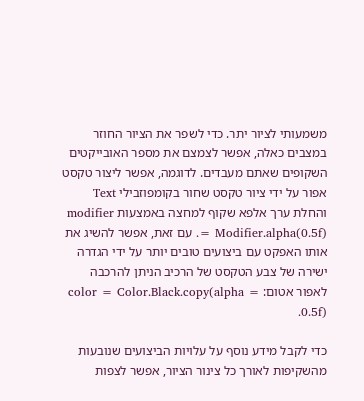משמעותי לציור יתר. כדי לשפר את הציור החוזר במצבים כאלה, אפשר לצמצם את מספר האובייקטים השקופים שאתם מעבדים. לדוגמה, אפשר ליצור טקסט אפור על ידי ציור טקסט שחור בקומפוזבילי Text והחלת ערך אלפא שקוף למחצה באמצעות modifier = Modifier.alpha(0.5f). עם זאת, אפשר להשיג את אותו האפקט עם ביצועים טובים יותר על ידי הגדרה ישירה של צבע הטקסט של הרכיב הניתן להרכבה לאפור אטום: color = Color.Black.copy(alpha = 0.5f).

כדי לקבל מידע נוסף על עלויות הביצועים שנובעות מהשקיפות לאורך כל צינור הציור, אפשר לצפות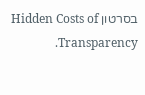בסרטון Hidden Costs of Transparency.